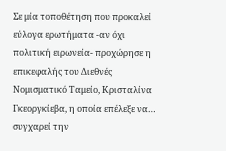Σε μία τοποθέτηση που προκαλεί εύλογα ερωτήματα -αν όχι πολιτική ειρωνεία- προχώρησε η επικεφαλής του Διεθνές Νομισματικό Ταμείο, Κρισταλίνα Γκεοργκίεβα, η οποία επέλεξε να… συγχαρεί την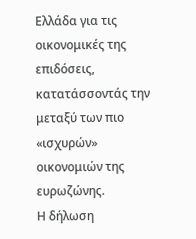Ελλάδα για τις οικονομικές της επιδόσεις, κατατάσσοντάς την μεταξύ των πιο «ισχυρών» οικονομιών της ευρωζώνης.
Η δήλωση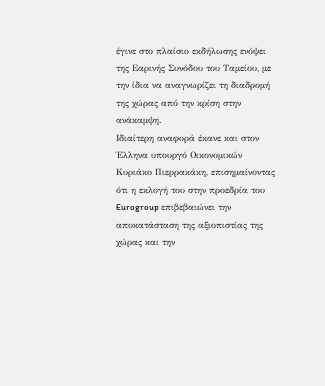έγινε στο πλαίσιο εκδήλωσης ενόψει της Εαρινής Συνόδου του Ταμείου, με την ίδια να αναγνωρίζει τη διαδρομή της χώρας από την κρίση στην ανάκαμψη.
Ιδιαίτερη αναφορά έκανε και στον Έλληνα υπουργό Οικονομικών Κυριάκο Πιερρακάκη, επισημαίνοντας ότι η εκλογή του στην προεδρία του Eurogroup επιβεβαιώνει την αποκατάσταση της αξιοπιστίας της χώρας και την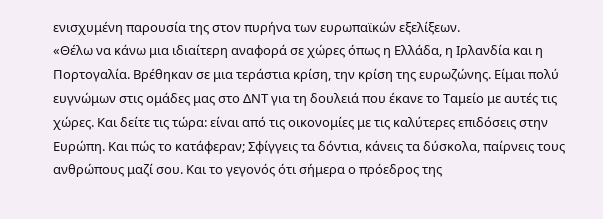ενισχυμένη παρουσία της στον πυρήνα των ευρωπαϊκών εξελίξεων.
«Θέλω να κάνω μια ιδιαίτερη αναφορά σε χώρες όπως η Ελλάδα, η Ιρλανδία και η Πορτογαλία. Βρέθηκαν σε μια τεράστια κρίση, την κρίση της ευρωζώνης. Είμαι πολύ ευγνώμων στις ομάδες μας στο ΔΝΤ για τη δουλειά που έκανε το Ταμείο με αυτές τις χώρες. Και δείτε τις τώρα: είναι από τις οικονομίες με τις καλύτερες επιδόσεις στην Ευρώπη. Και πώς το κατάφεραν; Σφίγγεις τα δόντια, κάνεις τα δύσκολα, παίρνεις τους ανθρώπους μαζί σου. Και το γεγονός ότι σήμερα ο πρόεδρος της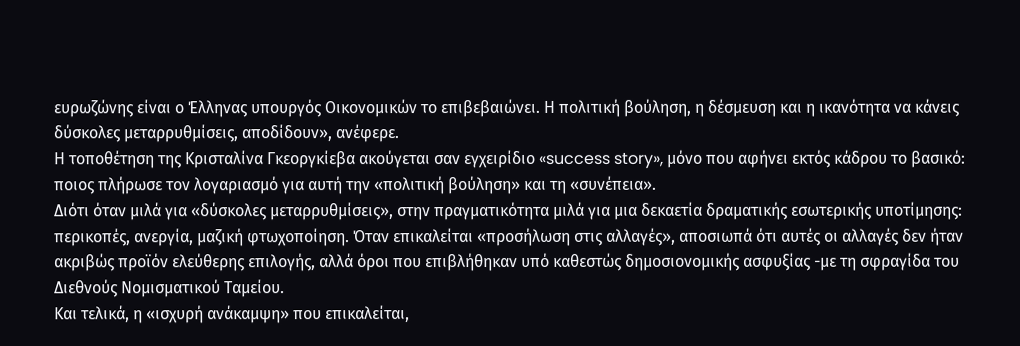ευρωζώνης είναι ο Έλληνας υπουργός Οικονομικών το επιβεβαιώνει. Η πολιτική βούληση, η δέσμευση και η ικανότητα να κάνεις δύσκολες μεταρρυθμίσεις, αποδίδουν», ανέφερε.
Η τοποθέτηση της Κρισταλίνα Γκεοργκίεβα ακούγεται σαν εγχειρίδιο «success story», μόνο που αφήνει εκτός κάδρου το βασικό: ποιος πλήρωσε τον λογαριασμό για αυτή την «πολιτική βούληση» και τη «συνέπεια».
Διότι όταν μιλά για «δύσκολες μεταρρυθμίσεις», στην πραγματικότητα μιλά για μια δεκαετία δραματικής εσωτερικής υποτίμησης: περικοπές, ανεργία, μαζική φτωχοποίηση. Όταν επικαλείται «προσήλωση στις αλλαγές», αποσιωπά ότι αυτές οι αλλαγές δεν ήταν ακριβώς προϊόν ελεύθερης επιλογής, αλλά όροι που επιβλήθηκαν υπό καθεστώς δημοσιονομικής ασφυξίας -με τη σφραγίδα του Διεθνούς Νομισματικού Ταμείου.
Και τελικά, η «ισχυρή ανάκαμψη» που επικαλείται,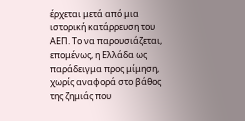έρχεται μετά από μια ιστορική κατάρρευση του ΑΕΠ. Το να παρουσιάζεται, επομένως, η Ελλάδα ως παράδειγμα προς μίμηση, χωρίς αναφορά στο βάθος της ζημιάς που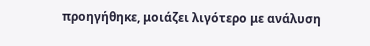προηγήθηκε, μοιάζει λιγότερο με ανάλυση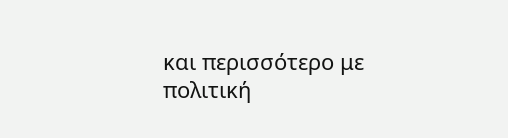και περισσότερο με πολιτική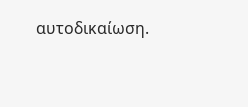αυτοδικαίωση.